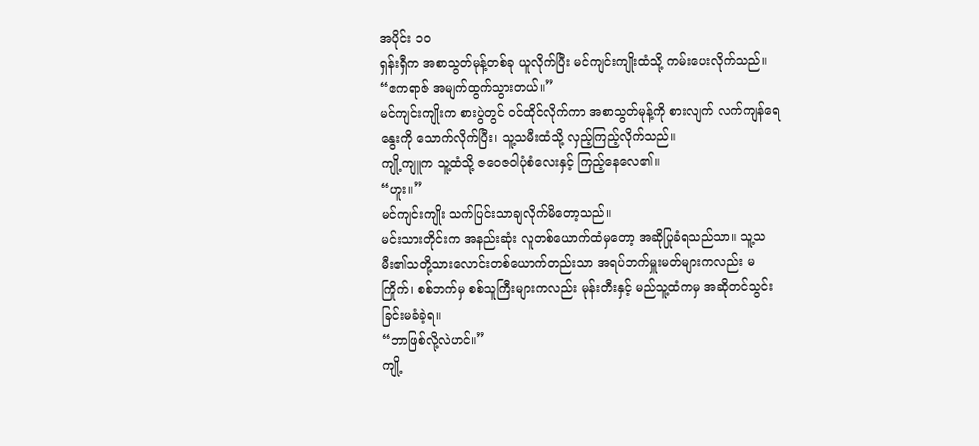အပိုင်း ၁၀
ရှန်းရှီက အစာသွတ်မုန့်တစ်ခု ယူလိုက်ပြီး မင်ကျင်းကျိုးထံသို့ ကမ်းပေးလိုက်သည်။
“ဧကရာဇ် အမျက်ထွက်သွားတယ်။”
မင်ကျင်းကျိုးက စားပွဲတွင် ဝင်ထိုင်လိုက်ကာ အစာသွတ်မုန့်ကို စားလျက် လက်ကျန်ရေနွေးကို သောက်လိုက်ပြီး၊ သူ့သမီးထံသို့ လှည့်ကြည့်လိုက်သည်။
ကျို့ကျူက သူ့ထံသို့ ဇဝေဇဝါပုံစံလေးနှင့် ကြည့်နေလေ၏။
“ဟူး။”
မင်ကျင်းကျိုး သက်ပြင်းသာချလိုက်မိတော့သည်။
မင်းသားတိုင်းက အနည်းဆုံး လူတစ်ယောက်ထံမှတော့ အဆိုပြုခံရသည်သာ။ သူ့သမီး၏သတို့သားလောင်းတစ်ယောက်တည်းသာ အရပ်ဘက်မှူးမတ်များကလည်း မကြိုက်၊ စစ်ဘက်မှ စစ်သူကြီးများကလည်း မုန်းတီးနှင့် မည်သူ့ထံကမှ အဆိုတင်သွင်းခြင်းမခံခဲ့ရ။
“ဘာဖြစ်လို့လဲဟင်။”
ကျို့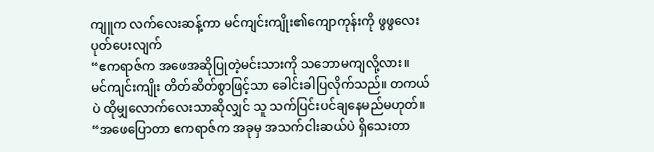ကျူက လက်လေးဆန့်ကာ မင်ကျင်းကျိုး၏ကျောကုန်းကို ဖွဖွလေး ပုတ်ပေးလျက်
“ဧကရာဇ်က အဖေအဆိုပြုတဲ့မင်းသားကို သဘောမကျလို့လား။
မင်ကျင်းကျိုး တိတ်ဆိတ်စွာဖြင့်သာ ခေါင်းခါပြလိုက်သည်။ တကယ်ပဲ ထိုမျှလောက်လေးသာဆိုလျှင် သူ သက်ပြင်းပင်ချနေမည်မဟုတ်။
“အဖေပြောတာ ဧကရာဇ်က အခုမှ အသက်ငါးဆယ်ပဲ ရှိသေးတာ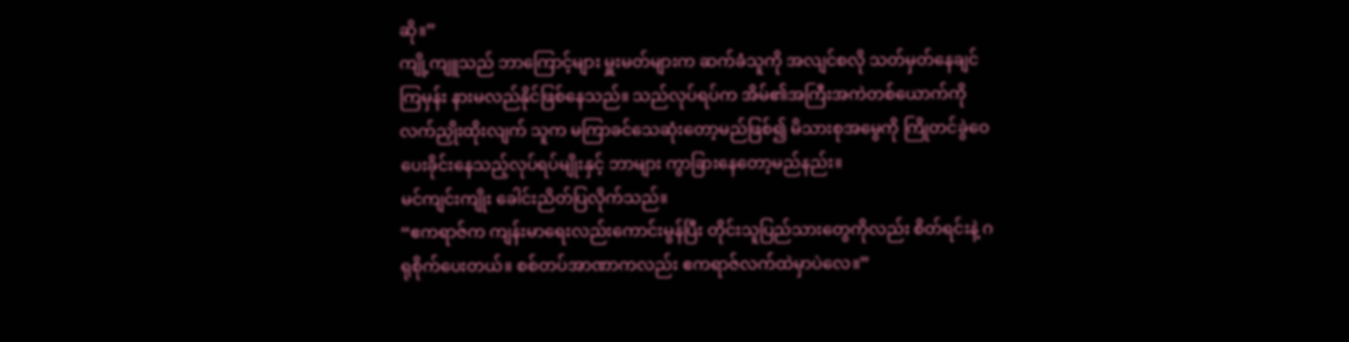ဆို။”
ကျို့ကျူသည် ဘာကြောင့်များ မှူးမတ်များက ဆက်ခံသူကို အလျင်စလို သတ်မှတ်နေချင်ကြမှန်း နားမလည်နိုင်ဖြစ်နေသည်။ သည်လုပ်ရပ်က အိမ်၏အကြီးအကဲတစ်ယောက်ကို လက်ညှိုးထိုးလျက် သူက မကြာခင်သေဆုံးတော့မည်ဖြစ်၍ မိသားစုအမွေကို ကြိုတင်ခွဲဝေပေးခိုင်းနေသည့်လုပ်ရပ်မျိုးနှင့် ဘာများ ကွာခြားနေတော့မည်နည်း။
မင်ကျင်းကျိုး ခေါင်းညိတ်ပြလိုက်သည်။
“ဧကရာဇ်က ကျန်းမာရေးလည်းကောင်းမွန်ပြီး တိုင်းသူပြည်သားတွေကိုလည်း စိတ်ရင်းနဲ့ ဂရုစိုက်ပေးတယ်။ စစ်တပ်အာဏာကလည်း ဧကရာဇ်လက်ထဲမှာပဲလေ။”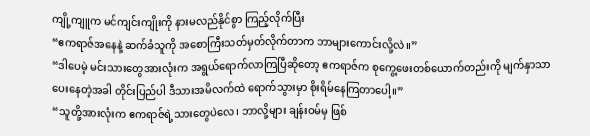ကျို့ကျူက မင်ကျင်းကျိုးကို နားမလည်နိုင်စွာ ကြည့်လိုက်ပြီး
“ဧကရာဇ်အနေနဲ့ ဆက်ခံသူကို အစောကြီးသတ်မှတ်လိုက်တာက ဘာများကောင်းလို့လဲ။”
“ဒါပေမဲ့ မင်းသားတွေအားလုံးက အရွယ်ရောက်လာကြပြီဆိုတော့ ဧကရာဇ်က စုကွေ့ဖေးတစ်ယောက်တည်းကို မျက်နှာသာပေးနေတဲ့အခါ တိုင်းပြည်ပါ ဒီသားအမိလက်ထဲ ရောက်သွားမှာ စိုးရိမ်နေကြတာပေါ့။”
“သူတို့အားလုံးက ဧကရာဇ်ရဲ့သားတွေပဲလေ၊ ဘာလို့များ ချန်းဝမ်မှ ဖြစ်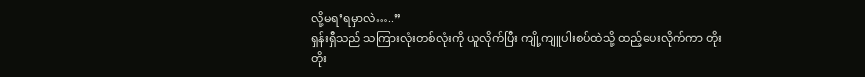လို့မရ’ရမှာလဲ…..”
ရှန်းရှီသည် သကြားလုံးတစ်လုံးကို ယူလိုက်ပြီး ကျို့ကျူပါးစပ်ထဲသို့ ထည့်ပေးလိုက်ကာ တိုးတိုး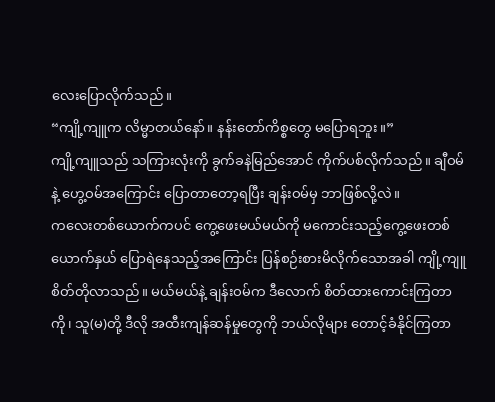လေးပြောလိုက်သည်။
“ကျို့ကျူက လိမ္မာတယ်နော်။ နန်းတော်ကိစ္စတွေ မပြောရဘူး။”
ကျို့ကျူသည် သကြားလုံးကို ခွက်ခနဲမြည်အောင် ကိုက်ပစ်လိုက်သည်။ ချီဝမ်နဲ့ ဟွေ့ဝမ်အကြောင်း ပြောတာတော့ရပြီး ချန်းဝမ်မှ ဘာဖြစ်လို့လဲ။
ကလေးတစ်ယောက်ကပင် ကွေ့ဖေးမယ်မယ်ကို မကောင်းသည့်ကွေ့ဖေးတစ်ယောက်နှယ် ပြောရဲနေသည့်အကြောင်း ပြန်စဉ်းစားမိလိုက်သောအခါ ကျို့ကျူ စိတ်တိုလာသည်။ မယ်မယ်နဲ့ ချန်းဝမ်က ဒီလောက် စိတ်ထားကောင်းကြတာကို၊ သူ(မ)တို့ ဒီလို အထီးကျန်ဆန်မှုတွေကို ဘယ်လိုများ တောင့်ခံနိုင်ကြတာ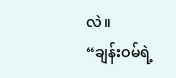လဲ။
“ချန်းဝမ်ရဲ့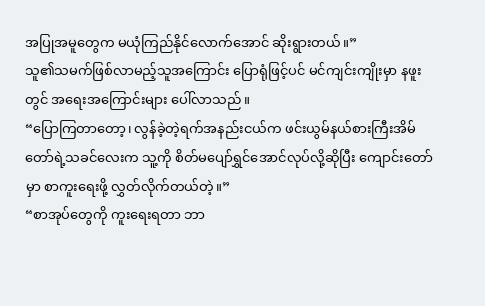အပြုအမူတွေက မယုံကြည်နိုင်လောက်အောင် ဆိုးရွားတယ်။”
သူ၏သမက်ဖြစ်လာမည့်သူအကြောင်း ပြောရုံဖြင့်ပင် မင်ကျင်းကျိုးမှာ နဖူးတွင် အရေးအကြောင်းများ ပေါ်လာသည်။
“ပြောကြတာတော့၊ လွန်ခဲ့တဲ့ရက်အနည်းငယ်က ဖင်းယွမ်နယ်စားကြီးအိမ်တော်ရဲ့သခင်လေးက သူ့ကို စိတ်မပျော်ရွှင်အောင်လုပ်လို့ဆိုပြီး ကျောင်းတော်မှာ စာကူးရေးဖို့ လွှတ်လိုက်တယ်တဲ့။”
“စာအုပ်တွေကို ကူးရေးရတာ ဘာ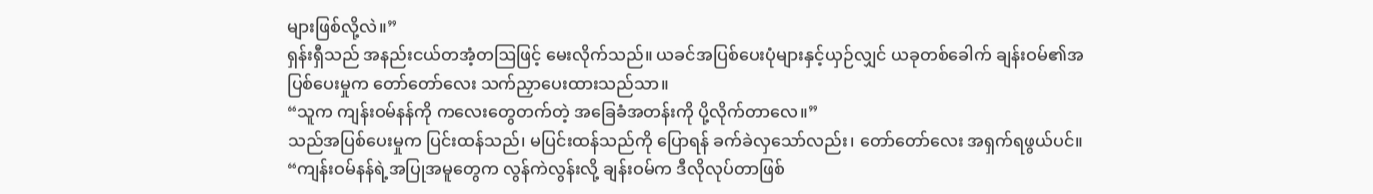များဖြစ်လို့လဲ။”
ရှန်းရှီသည် အနည်းငယ်တအံ့တဩဖြင့် မေးလိုက်သည်။ ယခင်အပြစ်ပေးပုံများနှင့်ယှဉ်လျှင် ယခုတစ်ခေါက် ချန်းဝမ်၏အပြစ်ပေးမှုက တော်တော်လေး သက်ညှာပေးထားသည်သာ။
“သူက ကျန်းဝမ်နန်ကို ကလေးတွေတက်တဲ့ အခြေခံအတန်းကို ပို့လိုက်တာလေ။”
သည်အပြစ်ပေးမှုက ပြင်းထန်သည်၊ မပြင်းထန်သည်ကို ပြောရန် ခက်ခဲလှသော်လည်း၊ တော်တော်လေး အရှက်ရဖွယ်ပင်။
“ကျန်းဝမ်နန်ရဲ့အပြုအမူတွေက လွန်ကဲလွန်းလို့ ချန်းဝမ်က ဒီလိုလုပ်တာဖြစ်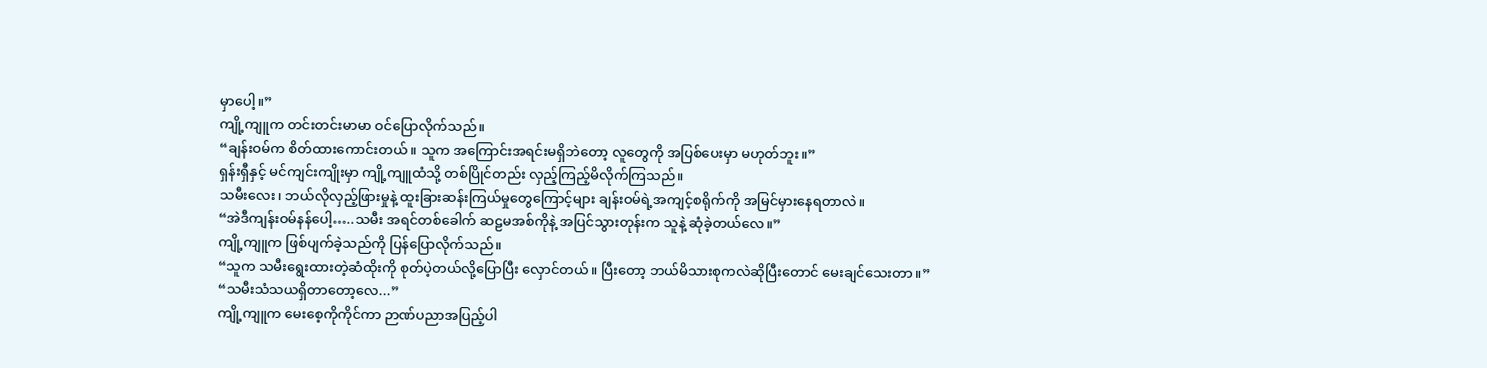မှာပေါ့။”
ကျို့ကျူက တင်းတင်းမာမာ ဝင်ပြောလိုက်သည်။
“ချန်းဝမ်က စိတ်ထားကောင်းတယ်။ သူက အကြောင်းအရင်းမရှိဘဲတော့ လူတွေကို အပြစ်ပေးမှာ မဟုတ်ဘူး။”
ရှန်းရှီနှင့် မင်ကျင်းကျိုးမှာ ကျို့ကျူထံသို့ တစ်ပြိုင်တည်း လှည့်ကြည့်မိလိုက်ကြသည်။
သမီးလေး၊ ဘယ်လိုလှည့်ဖြားမှုနဲ့ ထူးခြားဆန်းကြယ်မှုတွေကြောင့်များ ချန်းဝမ်ရဲ့အကျင့်စရိုက်ကို အမြင်မှားနေရတာလဲ။
“အဲဒီကျန်းဝမ်နန်ပေါ့…..သမီး အရင်တစ်ခေါက် ဆဠမအစ်ကိုနဲ့ အပြင်သွားတုန်းက သူနဲ့ ဆုံခဲ့တယ်လေ။”
ကျို့ကျူက ဖြစ်ပျက်ခဲ့သည်ကို ပြန်ပြောလိုက်သည်။
“သူက သမီးရွေးထားတဲ့ဆံထိုးကို စုတ်ပဲ့တယ်လို့ပြောပြီး လှောင်တယ်။ ပြီးတော့ ဘယ်မိသားစုကလဲဆိုပြီးတောင် မေးချင်သေးတာ။”
“သမီးသံသယရှိတာတော့လေ...”
ကျို့ကျူက မေးစေ့ကိုကိုင်ကာ ဉာဏ်ပညာအပြည့်ပါ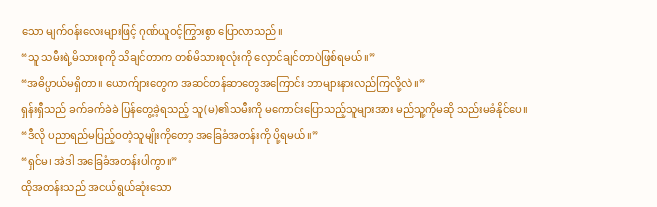သော မျက်ဝန်းလေးများဖြင့် ဂုဏ်ယူဝင့်ကြွားစွာ ပြောလာသည်။
“သူ သမီးရဲ့မိသားစုကို သိချင်တာက တစ်မိသားစုလုံးကို လှောင်ချင်တာပဲဖြစ်ရမယ်။”
“အဓိပ္ပာယ်မရှိတာ။ ယောက်ျားတွေက အဆင်တန်ဆာတွေအကြောင်း ဘာများနားလည်ကြလို့လဲ။”
ရှန်းရှီသည် ခက်ခက်ခဲခဲ ပြန်တွေ့ခဲ့ရသည့် သူ(မ)၏သမီးကို မကောင်းပြောသည့်သူများအား မည်သူ့ကိုမဆို သည်းမခံနိုင်ပေ။
“ဒီလို ပညာရည်မပြည့်ဝတဲ့သူမျိုးကိုတော့ အခြေခံအတန်းကို ပို့ရမယ်။”
“ရှင်မ၊ အဲဒါ အခြေခံအတန်းပါကွာ။”
ထိုအတန်းသည် အငယ်ရွယ်ဆုံးသော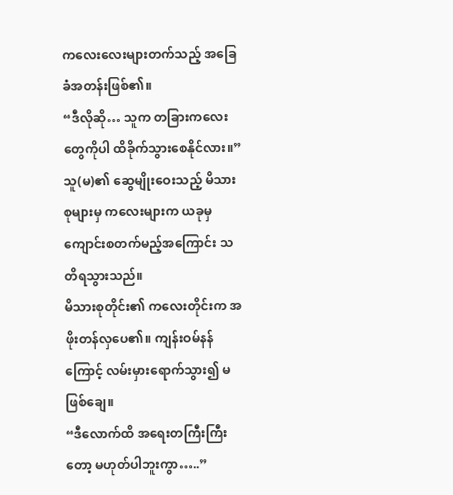ကလေးလေးများတက်သည့် အခြေခံအတန်းဖြစ်၏။
“ဒီလိုဆို… သူက တခြားကလေးတွေကိုပါ ထိခိုက်သွားစေနိုင်လား။”
သူ(မ)၏ ဆွေမျိုးဝေးသည့် မိသားစုများမှ ကလေးများက ယခုမှ ကျောင်းစတက်မည့်အကြောင်း သတိရသွားသည်။
မိသားစုတိုင်း၏ ကလေးတိုင်းက အဖိုးတန်လှပေ၏။ ကျန်းဝမ်နန်ကြောင့် လမ်းမှားရောက်သွား၍ မဖြစ်ချေ။
“ဒီလောက်ထိ အရေးတကြီးကြီးတော့ မဟုတ်ပါဘူးကွာ…..”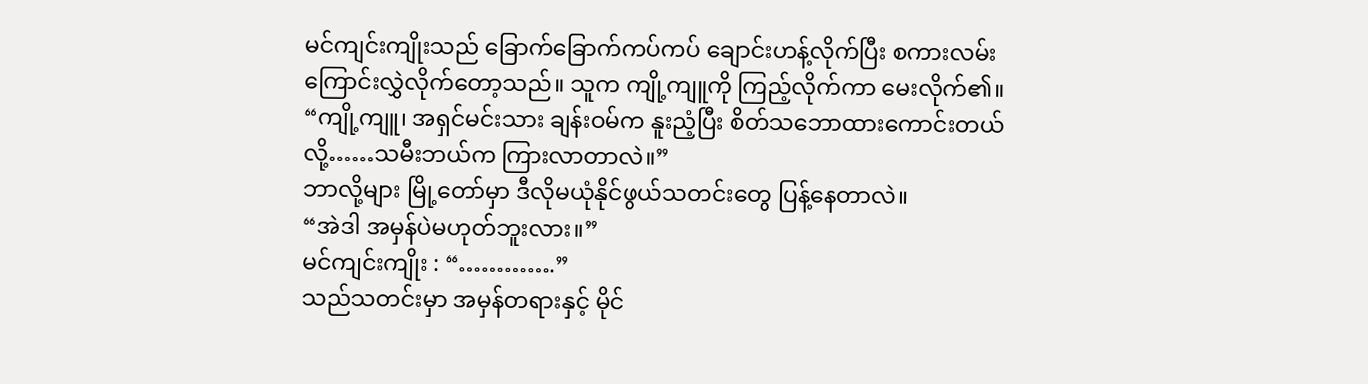မင်ကျင်းကျိုးသည် ခြောက်ခြောက်ကပ်ကပ် ချောင်းဟန့်လိုက်ပြီး စကားလမ်းကြောင်းလွှဲလိုက်တော့သည်။ သူက ကျို့ကျူကို ကြည့်လိုက်ကာ မေးလိုက်၏။
“ကျို့ကျူ၊ အရှင်မင်းသား ချန်းဝမ်က နူးညံ့ပြီး စိတ်သဘောထားကောင်းတယ်လို့……သမီးဘယ်က ကြားလာတာလဲ။”
ဘာလို့များ မြို့တော်မှာ ဒီလိုမယုံနိုင်ဖွယ်သတင်းတွေ ပြန့်နေတာလဲ။
“အဲဒါ အမှန်ပဲမဟုတ်ဘူးလား။”
မင်ကျင်းကျိုး : “………….”
သည်သတင်းမှာ အမှန်တရားနှင့် မိုင်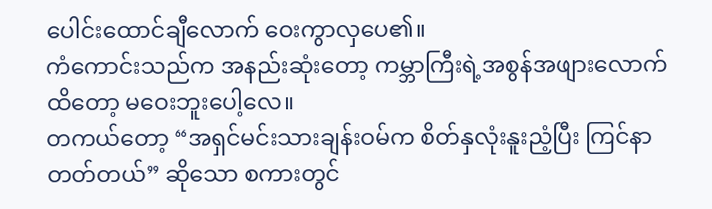ပေါင်းထောင်ချီလောက် ဝေးကွာလှပေ၏။
ကံကောင်းသည်က အနည်းဆုံးတော့ ကမ္ဘာကြီးရဲ့အစွန်အဖျားလောက်ထိတော့ မဝေးဘူးပေါ့လေ။
တကယ်တော့ “အရှင်မင်းသားချန်းဝမ်က စိတ်နှလုံးနူးညံ့ပြီး ကြင်နာတတ်တယ်” ဆိုသော စကားတွင်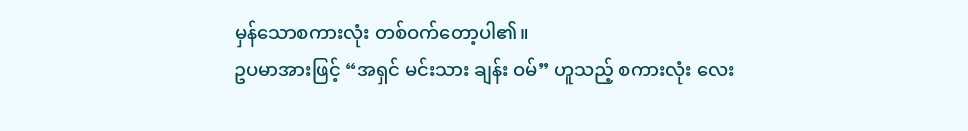မှန်သောစကားလုံး တစ်ဝက်တော့ပါ၏။
ဥပမာအားဖြင့် “အရှင် မင်းသား ချန်း ဝမ်” ဟူသည့် စကားလုံး လေး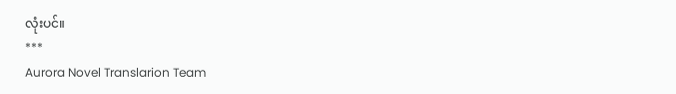လုံးပင်။
***
Aurora Novel Translarion Team